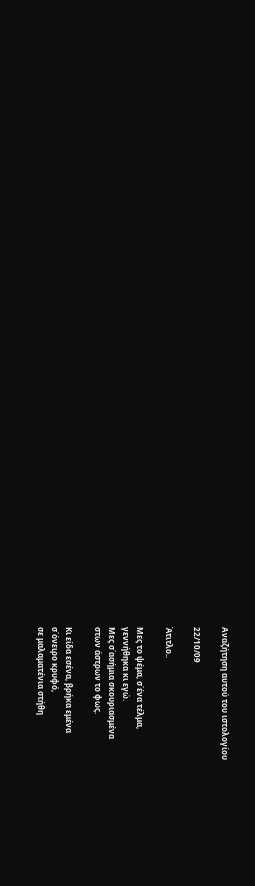Αναζήτηση αυτού του ιστολογίου

22/10/09

Άτιτλο..

Μες το ψέμα, σ΄ένα τέλμα,
γεννήθηκα κι εγώ.
Μες σ΄ασήμια σκουριασμένα
στων άστρων το φως.

Κι είδα εσένα, βρήκα εμένα
σ΄όνειρο κρυφό,
σε μαλαματένια στήθη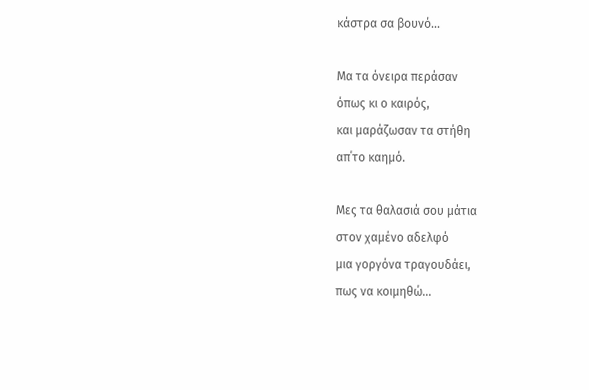κάστρα σα βουνό...

Μα τα όνειρα περάσαν
όπως κι ο καιρός,
και μαράζωσαν τα στήθη
απ΄το καημό.

Μες τα θαλασιά σου μάτια
στον χαμένο αδελφό
μια γοργόνα τραγουδάει,
πως να κοιμηθώ...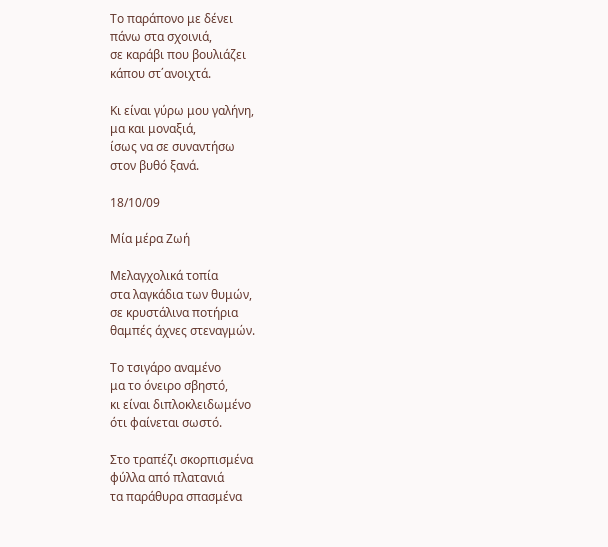Το παράπονο με δένει
πάνω στα σχοινιά,
σε καράβι που βουλιάζει
κάπου στ΄ανοιχτά.

Κι είναι γύρω μου γαλήνη,
μα και μοναξιά,
ίσως να σε συναντήσω
στον βυθό ξανά.

18/10/09

Μία μέρα Ζωή

Μελαγχολικά τοπία
στα λαγκάδια των θυμών,
σε κρυστάλινα ποτήρια
θαμπές άχνες στεναγμών.

Το τσιγάρο αναμένο
μα το όνειρο σβηστό,
κι είναι διπλοκλειδωμένο
ότι φαίνεται σωστό.

Στο τραπέζι σκορπισμένα
φύλλα από πλατανιά
τα παράθυρα σπασμένα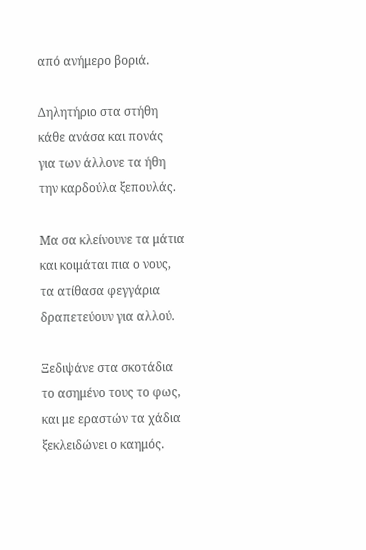από ανήμερο βοριά.

Δηλητήριο στα στήθη
κάθε ανάσα και πονάς
για των άλλονε τα ήθη
την καρδούλα ξεπουλάς.

Μα σα κλείνουνε τα μάτια
και κοιμάται πια ο νους,
τα ατίθασα φεγγάρια
δραπετεύουν για αλλού.

Ξεδιψάνε στα σκοτάδια
το ασημένο τους το φως,
και με εραστών τα χάδια
ξεκλειδώνει ο καημός.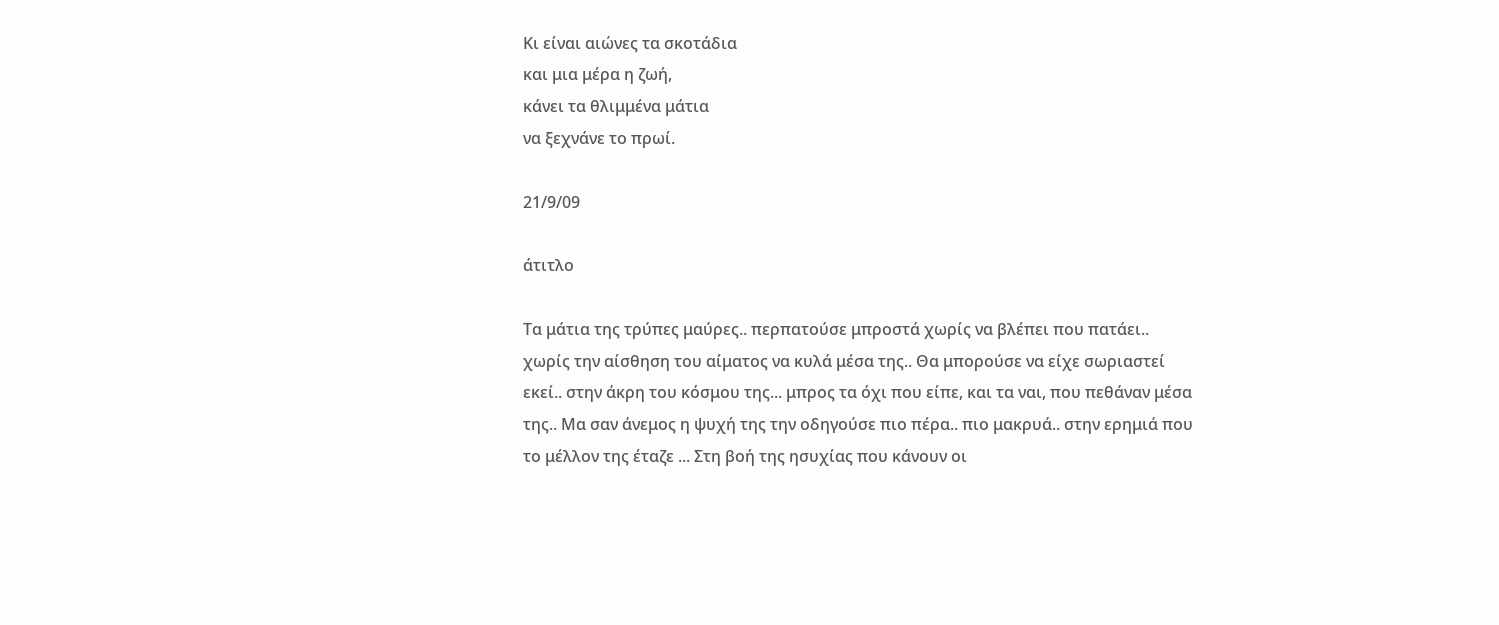Κι είναι αιώνες τα σκοτάδια
και μια μέρα η ζωή,
κάνει τα θλιμμένα μάτια
να ξεχνάνε το πρωί.

21/9/09

άτιτλο

Τα μάτια της τρύπες μαύρες.. περπατούσε μπροστά χωρίς να βλέπει που πατάει.. χωρίς την αίσθηση του αίματος να κυλά μέσα της.. Θα μπορούσε να είχε σωριαστεί εκεί.. στην άκρη του κόσμου της... μπρος τα όχι που είπε, και τα ναι, που πεθάναν μέσα της.. Μα σαν άνεμος η ψυχή της την οδηγούσε πιο πέρα.. πιο μακρυά.. στην ερημιά που το μέλλον της έταζε ... Στη βοή της ησυχίας που κάνουν οι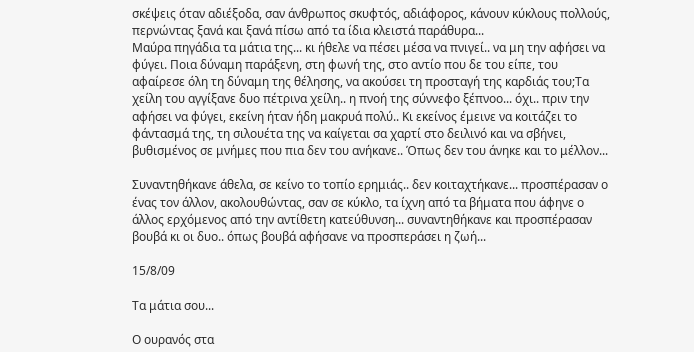σκέψεις όταν αδιέξοδα, σαν άνθρωπος σκυφτός, αδιάφορος, κάνουν κύκλους πολλούς, περνώντας ξανά και ξανά πίσω από τα ίδια κλειστά παράθυρα...
Μαύρα πηγάδια τα μάτια της... κι ήθελε να πέσει μέσα να πνιγεί.. να μη την αφήσει να φύγει. Ποια δύναμη παράξενη, στη φωνή της, στο αντίο που δε του είπε, του αφαίρεσε όλη τη δύναμη της θέλησης, να ακούσει τη προσταγή της καρδιάς του;Τα χείλη του αγγίξανε δυο πέτρινα χείλη.. η πνοή της σύννεφο ξέπνοο... όχι.. πριν την αφήσει να φύγει, εκείνη ήταν ήδη μακρυά πολύ.. Κι εκείνος έμεινε να κοιτάζει το φάντασμά της, τη σιλουέτα της να καίγεται σα χαρτί στο δειλινό και να σβήνει, βυθισμένος σε μνήμες που πια δεν του ανήκανε.. Όπως δεν του άνηκε και το μέλλον...

Συναντηθήκανε άθελα, σε κείνο το τοπίο ερημιάς.. δεν κοιταχτήκανε... προσπέρασαν ο ένας τον άλλον, ακολουθώντας, σαν σε κύκλο, τα ίχνη από τα βήματα που άφηνε ο άλλος ερχόμενος από την αντίθετη κατεύθυνση... συναντηθήκανε και προσπέρασαν βουβά κι οι δυο.. όπως βουβά αφήσανε να προσπεράσει η ζωή...

15/8/09

Τα μάτια σου...

Ο ουρανός στα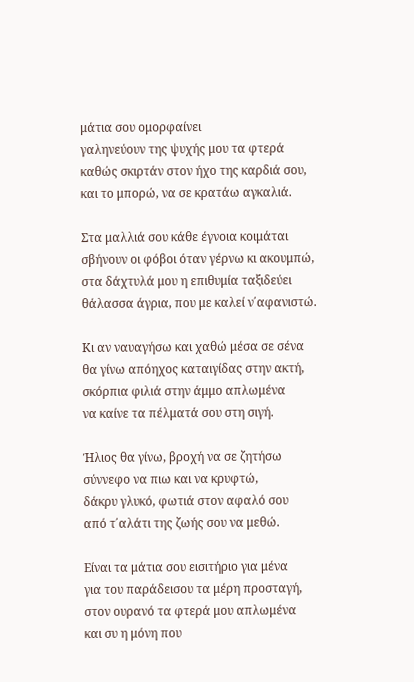μάτια σου ομορφαίνει
γαληνεύουν της ψυχής μου τα φτερά
καθώς σκιρτάν στον ήχο της καρδιά σου,
και το μπορώ, να σε κρατάω αγκαλιά.

Στα μαλλιά σου κάθε έγνοια κοιμάται
σβήνουν οι φόβοι όταν γέρνω κι ακουμπώ,
στα δάχτυλά μου η επιθυμία ταξιδεύει
θάλασσα άγρια, που με καλεί ν΄αφανιστώ.

Κι αν ναυαγήσω και χαθώ μέσα σε σένα
θα γίνω απόηχος καταιγίδας στην ακτή,
σκόρπια φιλιά στην άμμο απλωμένα
να καίνε τα πέλματά σου στη σιγή.

Ήλιος θα γίνω, βροχή να σε ζητήσω
σύννεφο να πιω και να κρυφτώ,
δάκρυ γλυκό, φωτιά στον αφαλό σου
από τ΄αλάτι της ζωής σου να μεθώ.

Είναι τα μάτια σου εισιτήριο για μένα
για του παράδεισου τα μέρη προσταγή,
στον ουρανό τα φτερά μου απλωμένα
και συ η μόνη που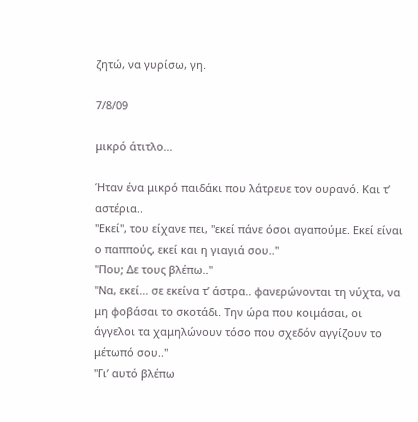ζητώ, να γυρίσω, γη.

7/8/09

μικρό άτιτλο...

Ήταν ένα μικρό παιδάκι που λάτρευε τον ουρανό. Και τ’ αστέρια..
"Εκεί", του είχανε πει, "εκεί πάνε όσοι αγαπούμε. Εκεί είναι ο παππούς, εκεί και η γιαγιά σου.."
"Που; Δε τους βλέπω.."
"Να, εκεί... σε εκείνα τ’ άστρα.. φανερώνονται τη νύχτα, να μη φοβάσαι το σκοτάδι. Την ώρα που κοιμάσαι, οι άγγελοι τα χαμηλώνουν τόσο που σχεδόν αγγίζουν το μέτωπό σου.."
"Γι’ αυτό βλέπω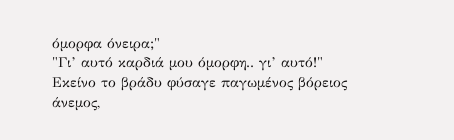όμορφα όνειρα;"
"Γι’ αυτό καρδιά μου όμορφη.. γι’ αυτό!"
Εκείνο το βράδυ φύσαγε παγωμένος βόρειος άνεμος,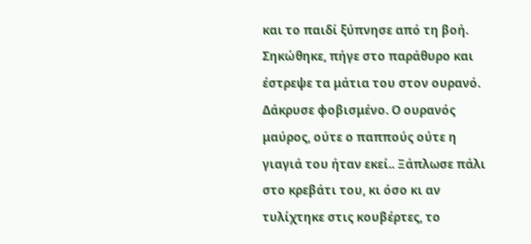και το παιδί ξύπνησε από τη βοή. Σηκώθηκε, πήγε στο παράθυρο και έστρεψε τα μάτια του στον ουρανό. Δάκρυσε φοβισμένο. Ο ουρανός μαύρος, ούτε ο παππούς ούτε η γιαγιά του ήταν εκεί.. Ξάπλωσε πάλι στο κρεβάτι του, κι όσο κι αν τυλίχτηκε στις κουβέρτες, το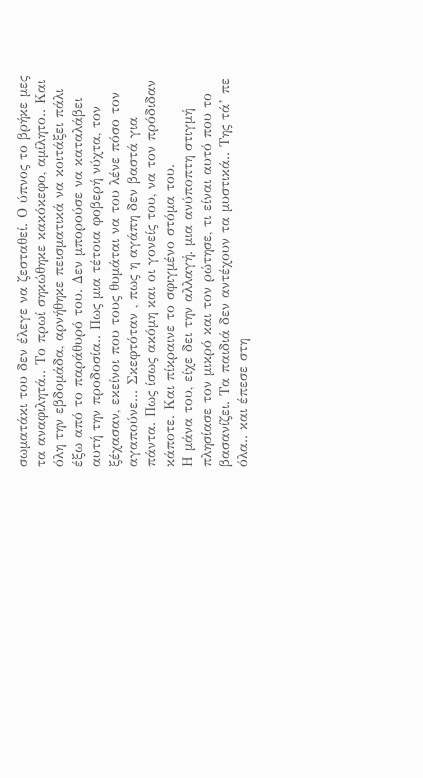σωματάκι του δεν έλεγε να ζεσταθεί. Ο ύπνος το βρήκε μες τα αναφιλητά.. Το πρωί σηκώθηκε κακόκεφο, αμίλητο.. Και όλη την εβδομάδα, αρνήθηκε πεισματικά να κοιτάξει πάλι έξω από το παράθυρό του. Δεν μπορούσε να καταλάβει αυτή την προδοσία.. Πως μια τέτοια φοβερή νύχτα, τον ξέχασαν, εκείνοι που τους θυμάται να του λένε πόσο τον αγαπούνε... Σκεφτόταν , πως η αγάπη δεν βαστά για πάντα. Πως ίσως ακόμη και οι γονείς του, να τον πρόδιδαν κάποτε. Και πίκραινε το σφιγμένο στόμα του.
Η μάνα του, είχε δει την αλλαγή. μια ανύποπτη στιγμή πλησίασε τον μικρό και τον ρώτησε, τι είναι αυτό που το βασανίζει. Τα παιδιά δεν αντέχουν τα μυστικά.. Της τά’ πε όλα.. και έπεσε στη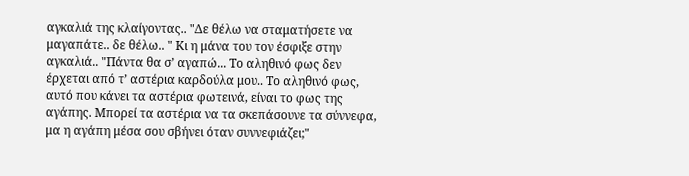αγκαλιά της κλαίγοντας.. "Δε θέλω να σταματήσετε να μαγαπάτε.. δε θέλω.. " Κι η μάνα του τον έσφιξε στην αγκαλιά.. "Πάντα θα σ’ αγαπώ... Το αληθινό φως δεν έρχεται από τ’ αστέρια καρδούλα μου.. Το αληθινό φως, αυτό που κάνει τα αστέρια φωτεινά, είναι το φως της αγάπης. Μπορεί τα αστέρια να τα σκεπάσουνε τα σύννεφα, μα η αγάπη μέσα σου σβήνει όταν συννεφιάζει;"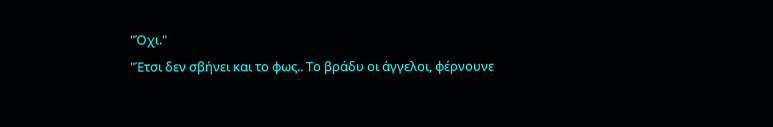"Όχι."
"Έτσι δεν σβήνει και το φως.. Το βράδυ οι άγγελοι, φέρνουνε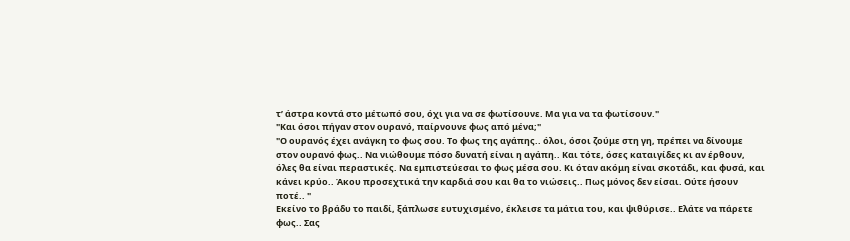τ’ άστρα κοντά στο μέτωπό σου, όχι για να σε φωτίσουνε. Μα για να τα φωτίσουν."
"Και όσοι πήγαν στον ουρανό, παίρνουνε φως από μένα;"
"Ο ουρανός έχει ανάγκη το φως σου. Το φως της αγάπης.. όλοι, όσοι ζούμε στη γη, πρέπει να δίνουμε στον ουρανό φως.. Να νιώθουμε πόσο δυνατή είναι η αγάπη.. Και τότε, όσες καταιγίδες κι αν έρθουν, όλες θα είναι περαστικές. Να εμπιστεύεσαι το φως μέσα σου. Κι όταν ακόμη είναι σκοτάδι, και φυσά, και κάνει κρύο.. Άκου προσεχτικά την καρδιά σου και θα το νιώσεις.. Πως μόνος δεν είσαι. Ούτε ήσουν ποτέ.. "
Εκείνο το βράδυ το παιδί, ξάπλωσε ευτυχισμένο, έκλεισε τα μάτια του, και ψιθύρισε.. Ελάτε να πάρετε φως.. Σας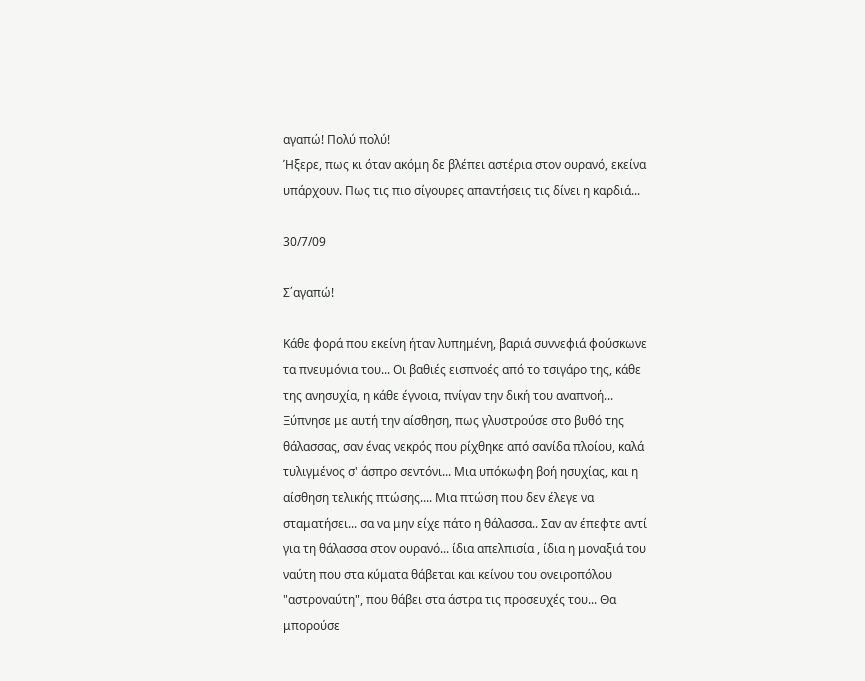αγαπώ! Πολύ πολύ!
Ήξερε, πως κι όταν ακόμη δε βλέπει αστέρια στον ουρανό, εκείνα υπάρχουν. Πως τις πιο σίγουρες απαντήσεις τις δίνει η καρδιά...

30/7/09

Σ΄αγαπώ!

Κάθε φορά που εκείνη ήταν λυπημένη, βαριά συννεφιά φούσκωνε τα πνευμόνια του... Οι βαθιές εισπνοές από το τσιγάρο της, κάθε της ανησυχία, η κάθε έγνοια, πνίγαν την δική του αναπνοή... Ξύπνησε με αυτή την αίσθηση, πως γλυστρούσε στο βυθό της θάλασσας, σαν ένας νεκρός που ρίχθηκε από σανίδα πλοίου, καλά τυλιγμένος σ' άσπρο σεντόνι... Μια υπόκωφη βοή ησυχίας, και η αίσθηση τελικής πτώσης.... Μια πτώση που δεν έλεγε να σταματήσει... σα να μην είχε πάτο η θάλασσα.. Σαν αν έπεφτε αντί για τη θάλασσα στον ουρανό... ίδια απελπισία , ίδια η μοναξιά του ναύτη που στα κύματα θάβεται και κείνου του ονειροπόλου "αστροναύτη", που θάβει στα άστρα τις προσευχές του... Θα μπορούσε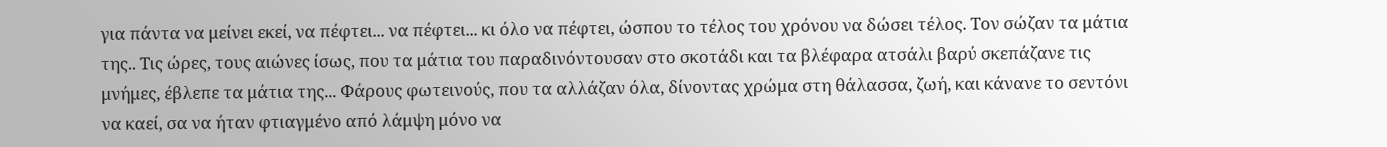για πάντα να μείνει εκεί, να πέφτει... να πέφτει... κι όλο να πέφτει, ώσπου το τέλος του χρόνου να δώσει τέλος. Τον σώζαν τα μάτια της.. Τις ώρες, τους αιώνες ίσως, που τα μάτια του παραδινόντουσαν στο σκοτάδι και τα βλέφαρα ατσάλι βαρύ σκεπάζανε τις μνήμες, έβλεπε τα μάτια της... Φάρους φωτεινούς, που τα αλλάζαν όλα, δίνοντας χρώμα στη θάλασσα, ζωή, και κάνανε το σεντόνι να καεί, σα να ήταν φτιαγμένο από λάμψη μόνο να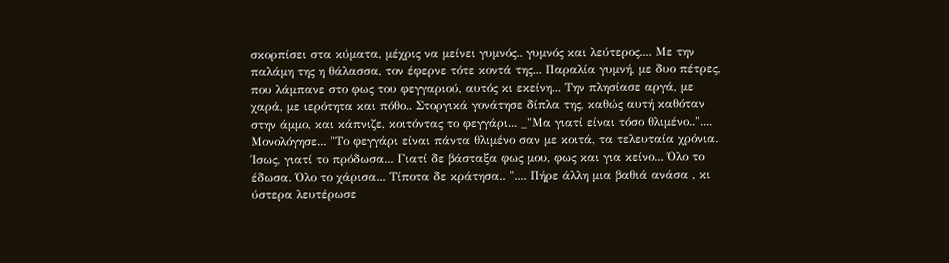σκορπίσει στα κύματα, μέχρις να μείνει γυμνός.. γυμνός και λεύτερος.... Με την παλάμη της η θάλασσα, τον έφερνε τότε κοντά της... Παραλία γυμνή, με δυο πέτρες, που λάμπανε στο φως του φεγγαριού, αυτός κι εκείνη... Την πλησίασε αργά, με χαρά, με ιερότητα και πόθο.. Στοργικά γονάτησε δίπλα της, καθώς αυτή καθόταν στην άμμο, και κάπνιζε, κοιτόντας το φεγγάρι... _"Μα γιατί είναι τόσο θλιμένο..".... Μονολόγησε... "Το φεγγάρι είναι πάντα θλιμένο σαν με κοιτά, τα τελευταία χρόνια. Ίσως, γιατί το πρόδωσα... Γιατί δε βάσταξα φως μου, φως και για κείνο... Όλο το έδωσα. Όλο το χάρισα... Τίποτα δε κράτησα.. ".... Πήρε άλλη μια βαθιά ανάσα , κι ύστερα λευτέρωσε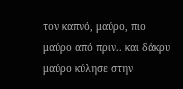τον καπνό, μαύρο, πιο μαύρο από πριν.. και δάκρυ μαύρο κύλησε στην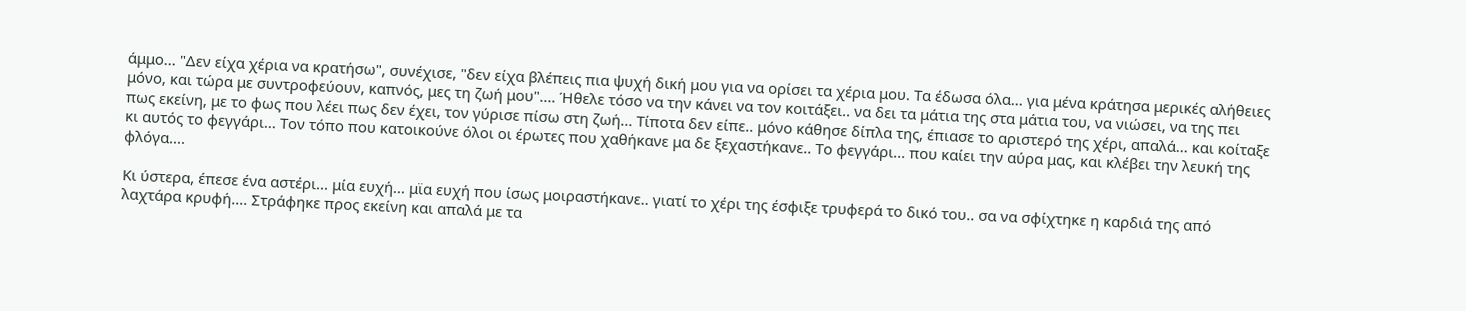άμμο... "Δεν είχα χέρια να κρατήσω", συνέχισε, "δεν είχα βλέπεις πια ψυχή δική μου για να ορίσει τα χέρια μου. Τα έδωσα όλα... για μένα κράτησα μερικές αλήθειες μόνο, και τώρα με συντροφεύουν, καπνός, μες τη ζωή μου".... Ήθελε τόσο να την κάνει να τον κοιτάξει.. να δει τα μάτια της στα μάτια του, να νιώσει, να της πει πως εκείνη, με το φως που λέει πως δεν έχει, τον γύρισε πίσω στη ζωή... Τίποτα δεν είπε.. μόνο κάθησε δίπλα της, έπιασε το αριστερό της χέρι, απαλά... και κοίταξε κι αυτός το φεγγάρι... Τον τόπο που κατοικούνε όλοι οι έρωτες που χαθήκανε μα δε ξεχαστήκανε.. Το φεγγάρι... που καίει την αύρα μας, και κλέβει την λευκή της φλόγα....

Κι ύστερα, έπεσε ένα αστέρι... μία ευχή... μϊα ευχή που ίσως μοιραστήκανε.. γιατί το χέρι της έσφιξε τρυφερά το δικό του.. σα να σφίχτηκε η καρδιά της από λαχτάρα κρυφή.... Στράφηκε προς εκείνη και απαλά με τα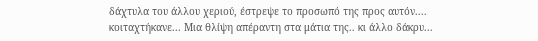δάχτυλα του άλλου χεριού, έστρεψε το προσωπό της προς αυτόν.... κοιταχτήκανε... Μια θλίψη απέραντη στα μάτια της.. κι άλλο δάκρυ...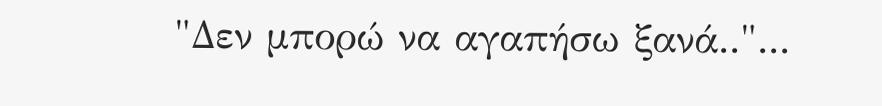"Δεν μπορώ να αγαπήσω ξανά.."...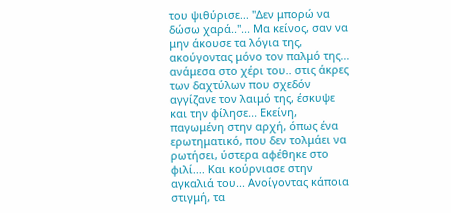του ψιθύρισε... "Δεν μπορώ να δώσω χαρά.."... Μα κείνος, σαν να μην άκουσε τα λόγια της, ακούγοντας μόνο τον παλμό της... ανάμεσα στο χέρι του.. στις άκρες των δαχτύλων που σχεδόν αγγίζανε τον λαιμό της, έσκυψε και την φίλησε... Εκείνη, παγωμένη στην αρχή, όπως ένα ερωτηματικό, που δεν τολμάει να ρωτήσει, ύστερα αφέθηκε στο φιλί.... Και κούρνιασε στην αγκαλιά του... Ανοίγοντας κάποια στιγμή, τα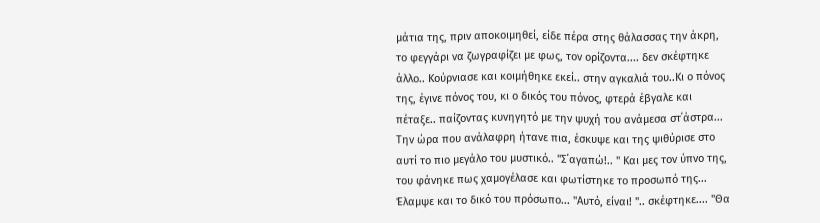μάτια της, πριν αποκοιμηθεί, είδε πέρα στης θάλασσας την άκρη, το φεγγάρι να ζωγραφίζει με φως, τον ορίζοντα.... δεν σκέφτηκε άλλο.. Κούρνιασε και κοιμήθηκε εκεί.. στην αγκαλιά του..Κι ο πόνος της, έγινε πόνος του, κι ο δικός του πόνος, φτερά έβγαλε και πέταξε.. παίζοντας κυνηγητό με την ψυχή του ανάμεσα στ΄άστρα... Την ώρα που ανάλαφρη ήτανε πια, έσκυψε και της ψιθύρισε στο αυτί το πιο μεγάλο του μυστικό.. "Σ΄αγαπώ!.. " Και μες τον ύπνο της, του φάνηκε πως χαμογέλασε και φωτίστηκε το προσωπό της... Έλαμψε και το δικό του πρόσωπο... "Αυτό, είναι! ".. σκέφτηκε.... "Θα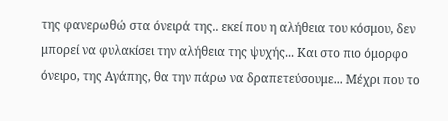της φανερωθώ στα όνειρά της.. εκεί που η αλήθεια του κόσμου, δεν μπορεί να φυλακίσει την αλήθεια της ψυχής... Και στο πιο όμορφο όνειρο, της Αγάπης, θα την πάρω να δραπετεύσουμε... Μέχρι που το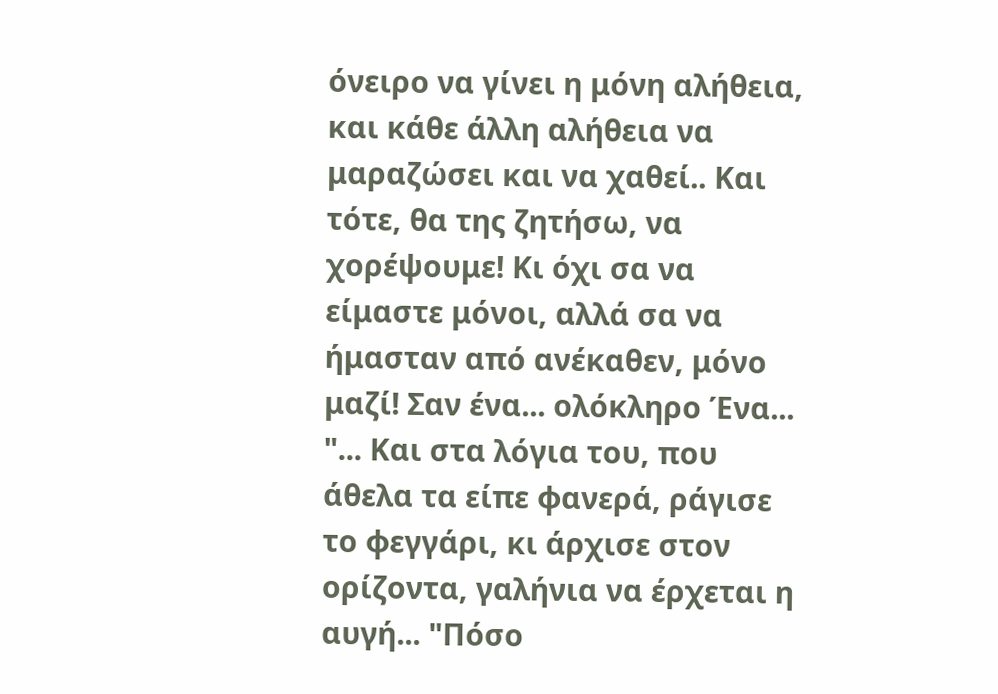όνειρο να γίνει η μόνη αλήθεια, και κάθε άλλη αλήθεια να μαραζώσει και να χαθεί.. Και τότε, θα της ζητήσω, να χορέψουμε! Κι όχι σα να είμαστε μόνοι, αλλά σα να ήμασταν από ανέκαθεν, μόνο μαζί! Σαν ένα... ολόκληρο Ένα... "... Και στα λόγια του, που άθελα τα είπε φανερά, ράγισε το φεγγάρι, κι άρχισε στον ορίζοντα, γαλήνια να έρχεται η αυγή... "Πόσο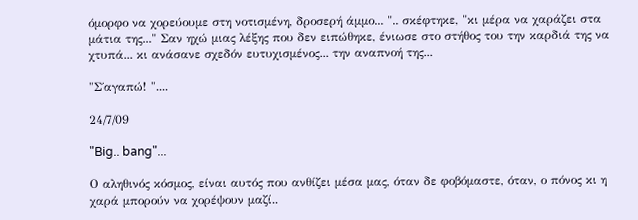όμορφο να χορεύουμε στη νοτισμένη, δροσερή άμμο... ".. σκέφτηκε, "κι μέρα να χαράζει στα μάτια της..." Σαν ηχώ μιας λέξης που δεν ειπώθηκε, ένιωσε στο στήθος του την καρδιά της να χτυπά... κι ανάσανε σχεδόν ευτυχισμένος... την αναπνοή της...

"Σ΄αγαπώ! "....

24/7/09

"Big.. bang"...

Ο αληθινός κόσμος, είναι αυτός που ανθίζει μέσα μας, όταν δε φοβόμαστε, όταν, ο πόνος κι η χαρά μπορούν να χορέψουν μαζί..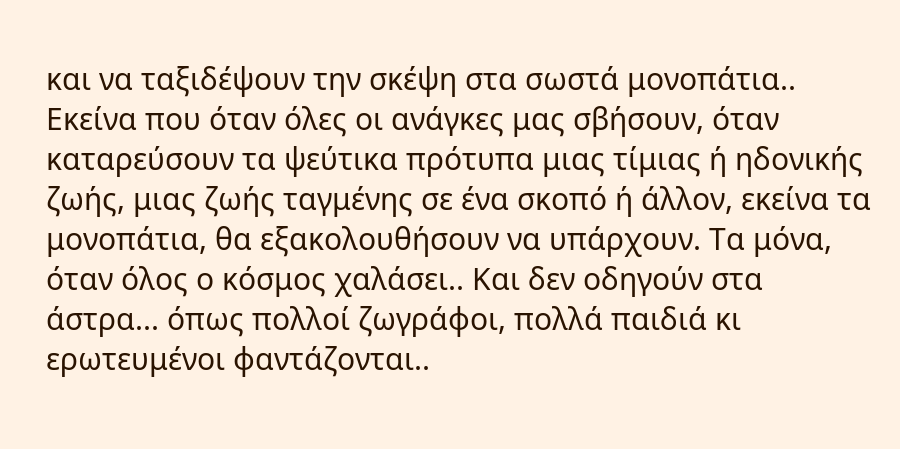και να ταξιδέψουν την σκέψη στα σωστά μονοπάτια.. Εκείνα που όταν όλες οι ανάγκες μας σβήσουν, όταν καταρεύσουν τα ψεύτικα πρότυπα μιας τίμιας ή ηδονικής ζωής, μιας ζωής ταγμένης σε ένα σκοπό ή άλλον, εκείνα τα μονοπάτια, θα εξακολουθήσουν να υπάρχουν. Τα μόνα, όταν όλος ο κόσμος χαλάσει.. Και δεν οδηγούν στα άστρα... όπως πολλοί ζωγράφοι, πολλά παιδιά κι ερωτευμένοι φαντάζονται..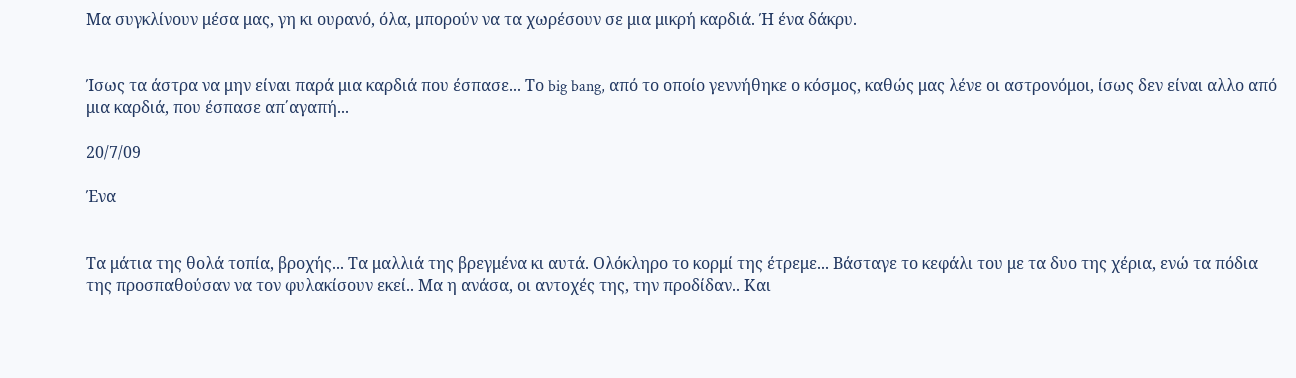Μα συγκλίνουν μέσα μας, γη κι ουρανό, όλα, μπορούν να τα χωρέσουν σε μια μικρή καρδιά. Ή ένα δάκρυ.


Ίσως τα άστρα να μην είναι παρά μια καρδιά που έσπασε... Το big bang, από το οποίο γεννήθηκε ο κόσμος, καθώς μας λένε οι αστρονόμοι, ίσως δεν είναι αλλο από μια καρδιά, που έσπασε απ΄αγαπή...

20/7/09

Ένα


Τα μάτια της θολά τοπία, βροχής... Τα μαλλιά της βρεγμένα κι αυτά. Ολόκληρο το κορμί της έτρεμε... Βάσταγε το κεφάλι του με τα δυο της χέρια, ενώ τα πόδια της προσπαθούσαν να τον φυλακίσουν εκεί.. Μα η ανάσα, οι αντοχές της, την προδίδαν.. Και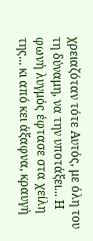χρειαζόταν τότε Αυτός, με όλη του τη δύναμη, να την υποτάξει... Η φωνή λυγμός έφτασε στα χείλη της... κι από κει άξαφνα, κραυγή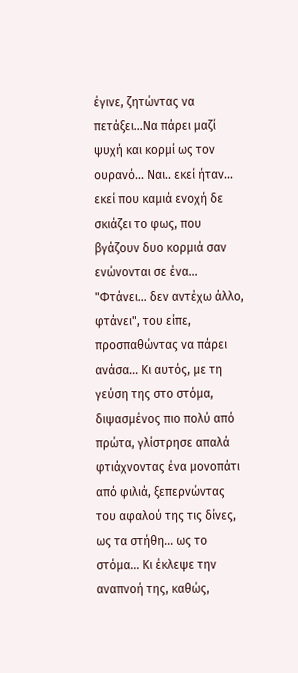έγινε, ζητώντας να πετάξει...Να πάρει μαζί ψυχή και κορμί ως τον ουρανό... Ναι.. εκεί ήταν... εκεί που καμιά ενοχή δε σκιάζει το φως, που βγάζουν δυο κορμιά σαν ενώνονται σε ένα... "Φτάνει... δεν αντέχω άλλο, φτάνει", του είπε, προσπαθώντας να πάρει ανάσα... Κι αυτός, με τη γεύση της στο στόμα, διψασμένος πιο πολύ από πρώτα, γλίστρησε απαλά φτιάχνοντας ένα μονοπάτι από φιλιά, ξεπερνώντας του αφαλού της τις δίνες, ως τα στήθη... ως το στόμα... Κι έκλεψε την αναπνοή της, καθώς,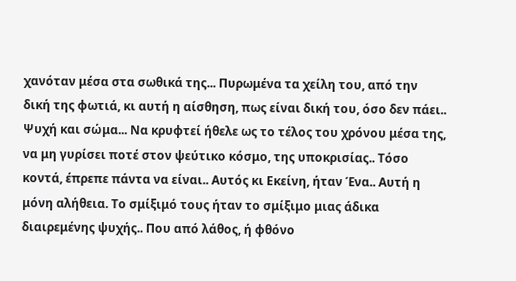χανόταν μέσα στα σωθικά της... Πυρωμένα τα χείλη του, από την δική της φωτιά, κι αυτή η αίσθηση, πως είναι δική του, όσο δεν πάει.. Ψυχή και σώμα... Να κρυφτεί ήθελε ως το τέλος του χρόνου μέσα της, να μη γυρίσει ποτέ στον ψεύτικο κόσμο, της υποκρισίας.. Τόσο κοντά, έπρεπε πάντα να είναι.. Αυτός κι Εκείνη, ήταν Ένα.. Αυτή η μόνη αλήθεια. Το σμίξιμό τους ήταν το σμίξιμο μιας άδικα διαιρεμένης ψυχής.. Που από λάθος, ή φθόνο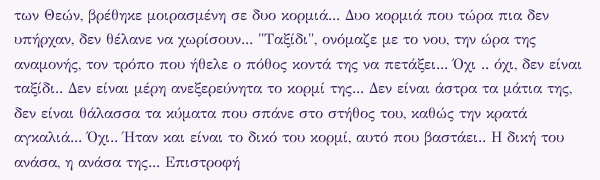των Θεών, βρέθηκε μοιρασμένη σε δυο κορμιά... Δυο κορμιά που τώρα πια δεν υπήρχαν, δεν θέλανε να χωρίσουν... "Ταξίδι", ονόμαζε με το νου, την ώρα της αναμονής, τον τρόπο που ήθελε ο πόθος κοντά της να πετάξει... Όχι .. όχι, δεν είναι ταξίδι.. Δεν είναι μέρη ανεξερεύνητα το κορμί της... Δεν είναι άστρα τα μάτια της, δεν είναι θάλασσα τα κύματα που σπάνε στο στήθος του, καθώς την κρατά αγκαλιά... Όχι.. Ήταν και είναι το δικό του κορμί, αυτό που βαστάει.. Η δική του ανάσα, η ανάσα της... Επιστροφή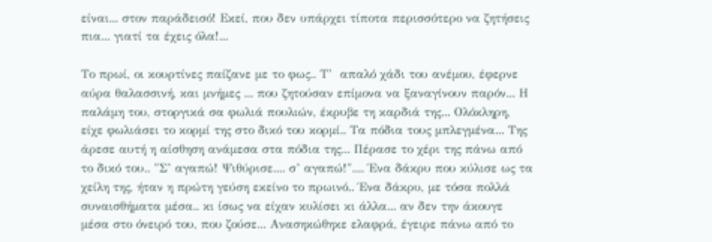είναι... στον παράδεισό! Εκεί, που δεν υπάρχει τίποτα περισσότερο να ζητήσεις πια... γιατί τα έχεις όλα!...

Το πρωί, οι κουρτίνες παίζανε με το φως.. Τ’  απαλό χάδι του ανέμου, έφερνε αύρα θαλασσινή, και μνήμες ... που ζητούσαν επίμονα να ξαναγίνουν παρόν... Η παλάμη του, στοργικά σα φωλιά πουλιών, έκρυβε τη καρδιά της... Ολόκληρη, είχε φωλιάσει το κορμί της στο δικό του κορμί.. Τα πόδια τους μπλεγμένα... Της άρεσε αυτή η αίσθηση ανάμεσα στα πόδια της... Πέρασε το χέρι της πάνω από το δικό του.. "Σ’ αγαπώ! Ψιθύρισε.... σ’ αγαπώ!".... Ένα δάκρυ που κύλισε ως τα χείλη της, ήταν η πρώτη γεύση εκείνο το πρωινό.. Ένα δάκρυ, με τόσα πολλά συναισθήματα μέσα.. κι ίσως να είχαν κυλίσει κι άλλα... αν δεν την άκουγε μέσα στο όνειρό του, που ζούσε... Ανασηκώθηκε ελαφρά, έγειρε πάνω από το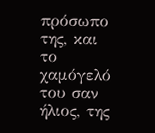πρόσωπο της, και το χαμόγελό του σαν ήλιος, της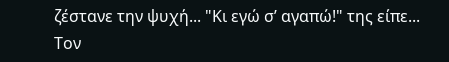ζέστανε την ψυχή... "Κι εγώ σ’ αγαπώ!" της είπε... Τον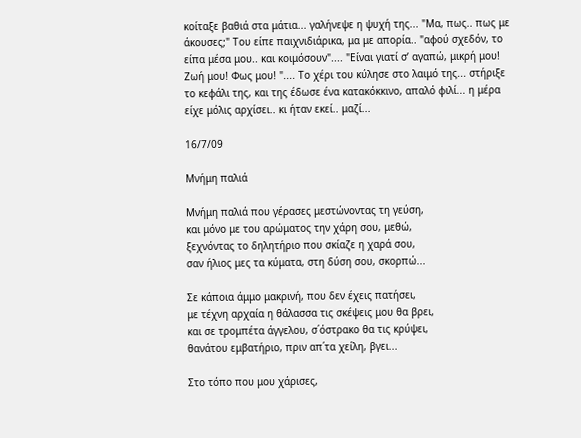κοίταξε βαθιά στα μάτια... γαλήνεψε η ψυχή της... "Μα, πως.. πως με άκουσες;" Του είπε παιχνιδιάρικα, μα με απορία.. "αφού σχεδόν, το είπα μέσα μου.. και κοιμόσουν".... "Είναι γιατί σ’ αγαπώ, μικρή μου! Ζωή μου! Φως μου! ".... Το χέρι του κύλησε στο λαιμό της... στήριξε το κεφάλι της, και της έδωσε ένα κατακόκκινο, απαλό φιλί... η μέρα είχε μόλις αρχίσει.. κι ήταν εκεί.. μαζί...

16/7/09

Μνήμη παλιά

Μνήμη παλιά που γέρασες μεστώνοντας τη γεύση,
και μόνο με του αρώματος την χάρη σου, μεθώ,
ξεχνόντας το δηλητήριο που σκίαζε η χαρά σου,
σαν ήλιος μες τα κύματα, στη δύση σου, σκορπώ...

Σε κάποια άμμο μακρινή, που δεν έχεις πατήσει,
με τέχνη αρχαία η θάλασσα τις σκέψεις μου θα βρει,
και σε τρομπέτα άγγελου, σ΄όστρακο θα τις κρύψει,
θανάτου εμβατήριο, πριν απ΄τα χείλη, βγει...

Στο τόπο που μου χάρισες,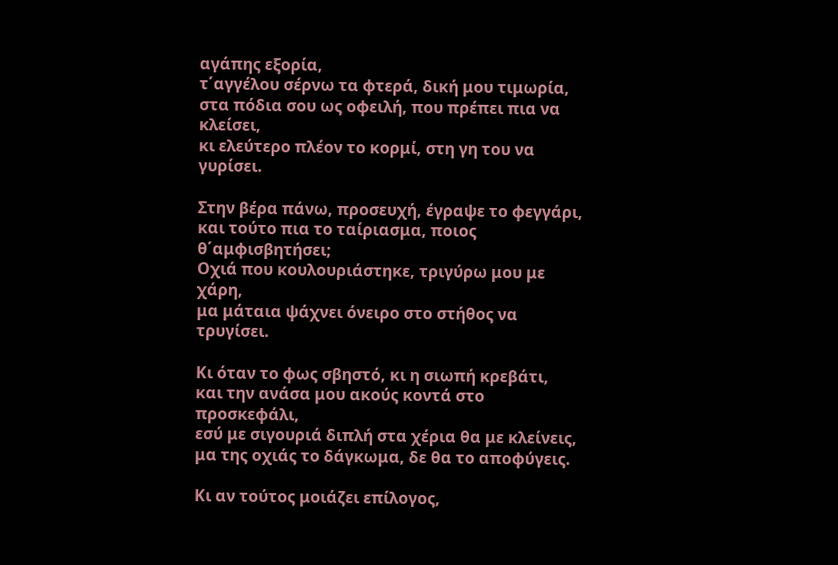αγάπης εξορία,
τ΄αγγέλου σέρνω τα φτερά, δική μου τιμωρία,
στα πόδια σου ως οφειλή, που πρέπει πια να κλείσει,
κι ελεύτερο πλέον το κορμί, στη γη του να γυρίσει.

Στην βέρα πάνω, προσευχή, έγραψε το φεγγάρι,
και τούτο πια το ταίριασμα, ποιος θ΄αμφισβητήσει;
Οχιά που κουλουριάστηκε, τριγύρω μου με χάρη,
μα μάταια ψάχνει όνειρο στο στήθος να τρυγίσει.

Κι όταν το φως σβηστό, κι η σιωπή κρεβάτι,
και την ανάσα μου ακούς κοντά στο προσκεφάλι,
εσύ με σιγουριά διπλή στα χέρια θα με κλείνεις,
μα της οχιάς το δάγκωμα, δε θα το αποφύγεις.

Κι αν τούτος μοιάζει επίλογος,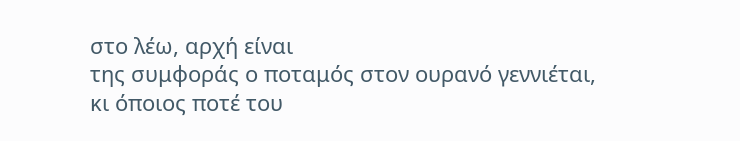στο λέω, αρχή είναι
της συμφοράς ο ποταμός στον ουρανό γεννιέται,
κι όποιος ποτέ του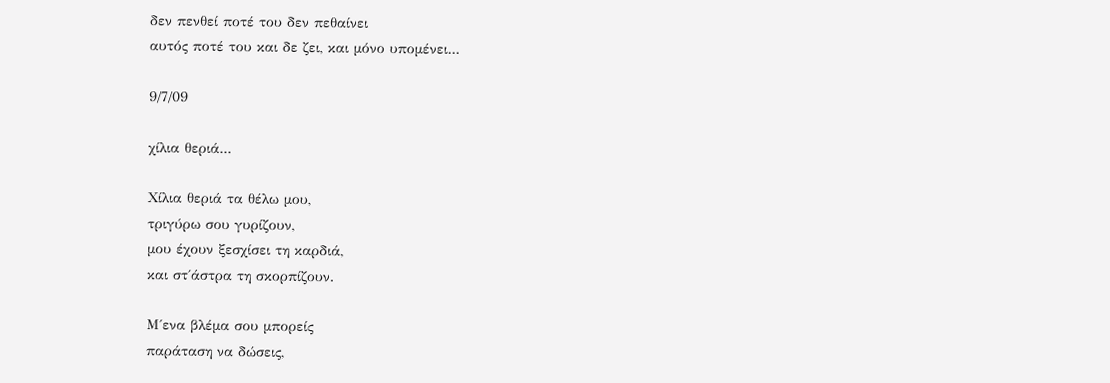δεν πενθεί ποτέ του δεν πεθαίνει
αυτός ποτέ του και δε ζει, και μόνο υπομένει...

9/7/09

χίλια θεριά...

Χίλια θεριά τα θέλω μου,
τριγύρω σου γυρίζουν,
μου έχουν ξεσχίσει τη καρδιά,
και στ΄άστρα τη σκορπίζουν.

Μ΄ενα βλέμα σου μπορείς
παράταση να δώσεις,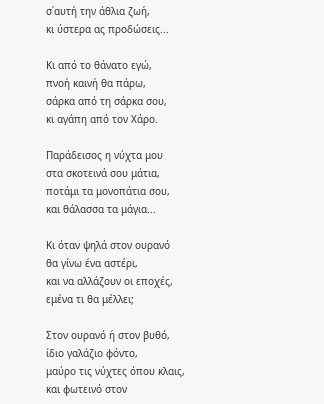σ΄αυτή την άθλια ζωή,
κι ύστερα ας προδώσεις...

Κι από το θάνατο εγώ,
πνοή καινή θα πάρω,
σάρκα από τη σάρκα σου,
κι αγάπη από τον Χάρο.

Παράδεισος η νύχτα μου
στα σκοτεινά σου μάτια,
ποτάμι τα μονοπάτια σου,
και θάλασσα τα μάγια...

Κι όταν ψηλά στον ουρανό
θα γίνω ένα αστέρι,
και να αλλάζουν οι εποχές,
εμένα τι θα μέλλει;

Στον ουρανό ή στον βυθό,
ίδιο γαλάζιο φόντο,
μαύρο τις νύχτες όπου κλαις,
και φωτεινό στον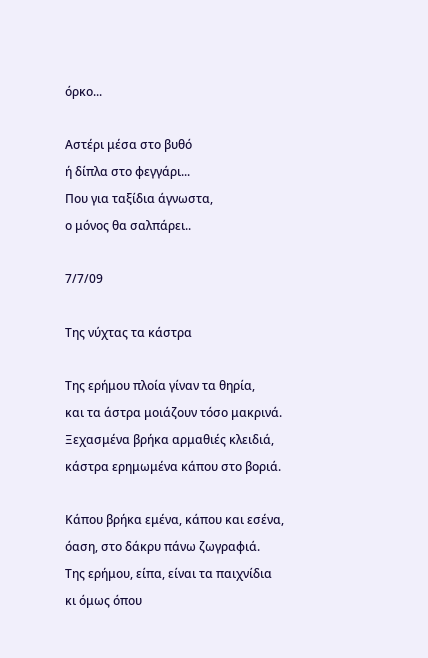όρκο...

Αστέρι μέσα στο βυθό
ή δίπλα στο φεγγάρι...
Που για ταξίδια άγνωστα,
ο μόνος θα σαλπάρει..

7/7/09

Της νύχτας τα κάστρα

Της ερήμου πλοία γίναν τα θηρία,
και τα άστρα μοιάζουν τόσο μακρινά.
Ξεχασμένα βρήκα αρμαθιές κλειδιά,
κάστρα ερημωμένα κάπου στο βοριά.

Κάπου βρήκα εμένα, κάπου και εσένα,
όαση, στο δάκρυ πάνω ζωγραφιά.
Της ερήμου, είπα, είναι τα παιχνίδια
κι όμως όπου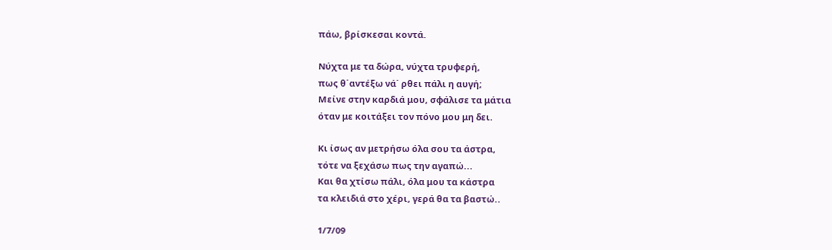πάω, βρίσκεσαι κοντά.

Νύχτα με τα δώρα, νύχτα τρυφερή,
πως θ΄αντέξω νά΄ ρθει πάλι η αυγή;
Μείνε στην καρδιά μου, σφάλισε τα μάτια
όταν με κοιτάξει τον πόνο μου μη δει.

Κι ίσως αν μετρήσω όλα σου τα άστρα,
τότε να ξεχάσω πως την αγαπώ...
Και θα χτίσω πάλι, όλα μου τα κάστρα
τα κλειδιά στο χέρι, γερά θα τα βαστώ..

1/7/09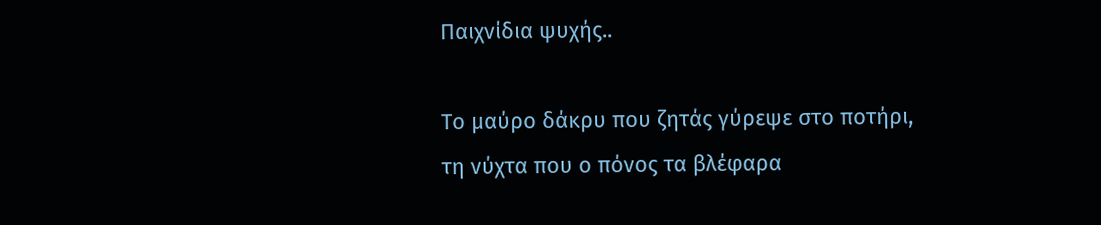Παιχνίδια ψυχής..

Το μαύρο δάκρυ που ζητάς γύρεψε στο ποτήρι,
τη νύχτα που ο πόνος τα βλέφαρα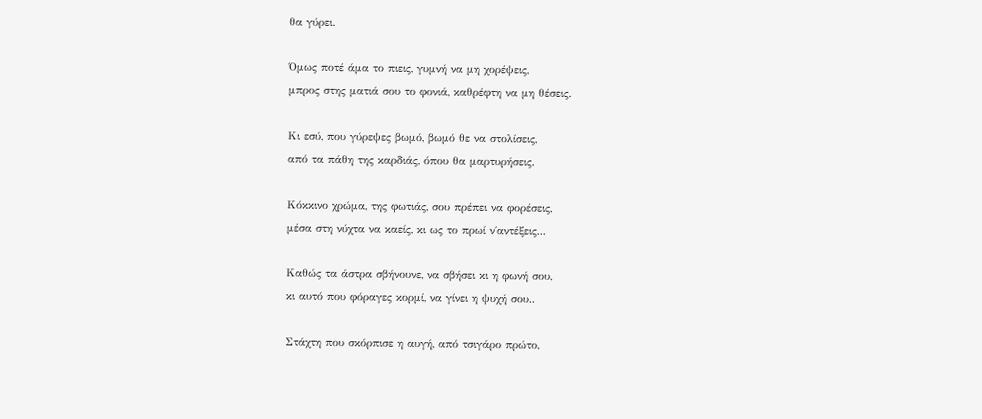θα γύρει.

Όμως ποτέ άμα το πιεις, γυμνή να μη χορέψεις,
μπρος στης ματιά σου το φονιά, καθρέφτη να μη θέσεις.

Κι εσύ, που γύρεψες βωμό, βωμό θε να στολίσεις,
από τα πάθη της καρδιάς, όπου θα μαρτυρήσεις.

Κόκκινο χρώμα, της φωτιάς, σου πρέπει να φορέσεις,
μέσα στη νύχτα να καείς, κι ως το πρωί ν΄αντέξεις...

Καθώς τα άστρα σβήνουνε, να σβήσει κι η φωνή σου,
κι αυτό που φόραγες κορμί, να γίνει η ψυχή σου..

Στάχτη που σκόρπισε η αυγή, από τσιγάρο πρώτο,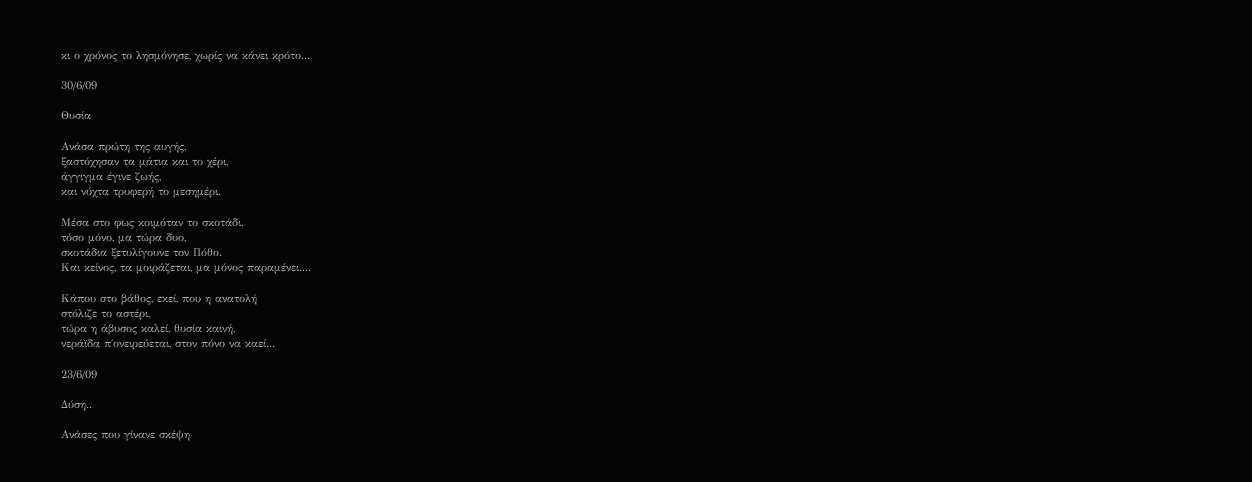κι ο χρόνος το λησμόνησε, χωρίς να κάνει κρότο...

30/6/09

Θυσία

Ανάσα πρώτη της αυγής,
ξαστόχησαν τα μάτια και το χέρι,
άγγιγμα έγινε ζωής,
και νύχτα τρυφερή το μεσημέρι.

Μέσα στο φως κοιμόταν το σκοτάδι,
τόσο μόνο, μα τώρα δυο,
σκοτάδια ξετυλίγουνε τον Πόθο.
Και κείνος, τα μοιράζεται, μα μόνος παραμένει....

Κάπου στο βάθος, εκεί, που η ανατολή
στόλιζε το αστέρι,
τώρα η άβυσος καλεί, θυσία καινή,
νεράϊδα π΄ονειρεύεται, στον πόνο να καεί...

23/6/09

Δύση..

Ανάσες που γίνανε σκέψη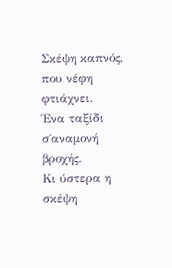Σκέψη καπνός, που νέφη φτιάχνει.
Ένα ταξίδι σ΄αναμονή βροχής.
Κι ύστερα η σκέψη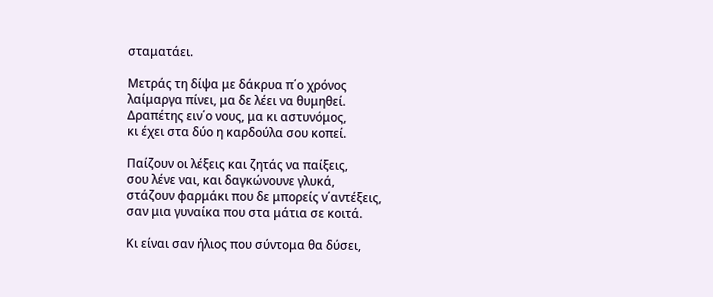σταματάει.

Μετράς τη δίψα με δάκρυα π΄ο χρόνος
λαίμαργα πίνει, μα δε λέει να θυμηθεί.
Δραπέτης ειν΄ο νους, μα κι αστυνόμος,
κι έχει στα δύο η καρδούλα σου κοπεί.

Παίζουν οι λέξεις και ζητάς να παίξεις,
σου λένε ναι, και δαγκώνουνε γλυκά,
στάζουν φαρμάκι που δε μπορείς ν΄αντέξεις,
σαν μια γυναίκα που στα μάτια σε κοιτά.

Κι είναι σαν ήλιος που σύντομα θα δύσει,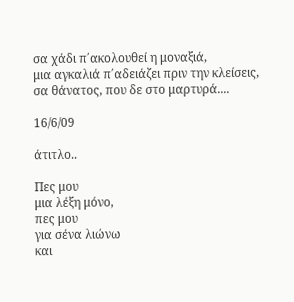σα χάδι π΄ακολουθεί η μοναξιά,
μια αγκαλιά π΄αδειάζει πριν την κλείσεις,
σα θάνατος, που δε στο μαρτυρά....

16/6/09

άτιτλο..

Πες μου
μια λέξη μόνο,
πες μου
για σένα λιώνω
και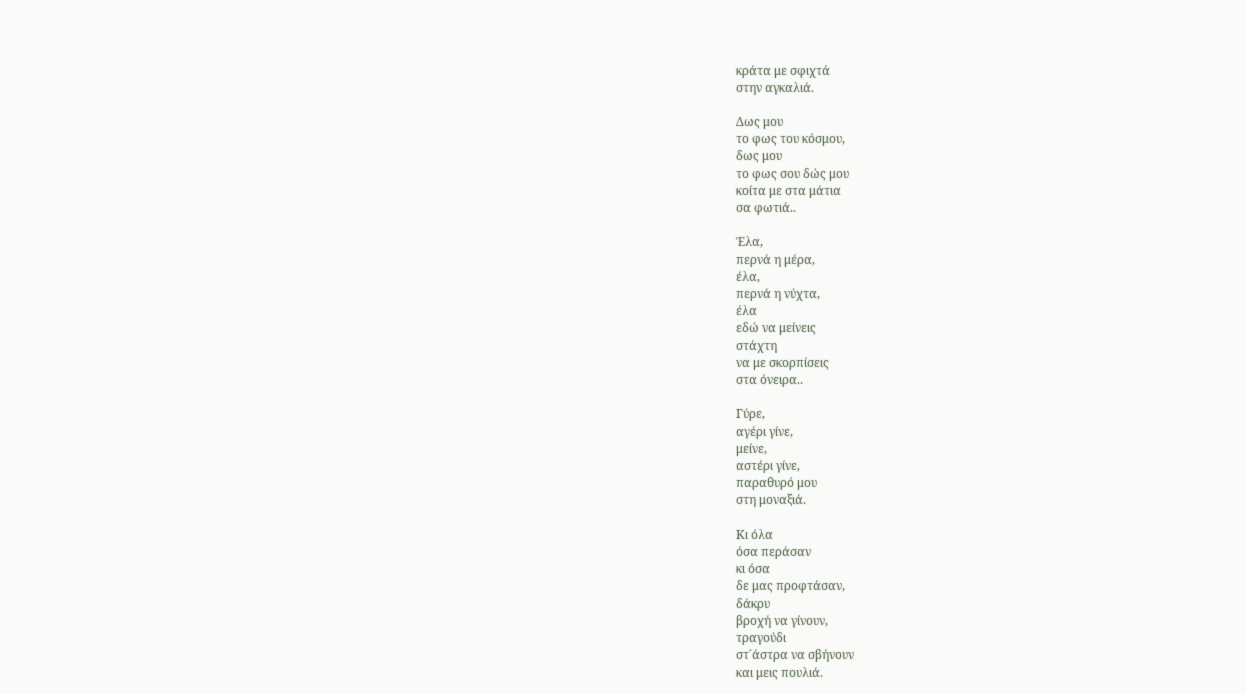κράτα με σφιχτά
στην αγκαλιά.

Δως μου
το φως του κόσμου,
δως μου
το φως σου δώς μου
κοίτα με στα μάτια
σα φωτιά..

Έλα,
περνά η μέρα,
έλα,
περνά η νύχτα,
έλα
εδώ να μείνεις
στάχτη
να με σκορπίσεις
στα όνειρα..

Γύρε,
αγέρι γίνε,
μείνε,
αστέρι γίνε,
παραθυρό μου
στη μοναξιά.

Κι όλα
όσα περάσαν
κι όσα
δε μας προφτάσαν,
δάκρυ
βροχή να γίνουν,
τραγούδι
στ΄άστρα να σβήνουν
και μεις πουλιά.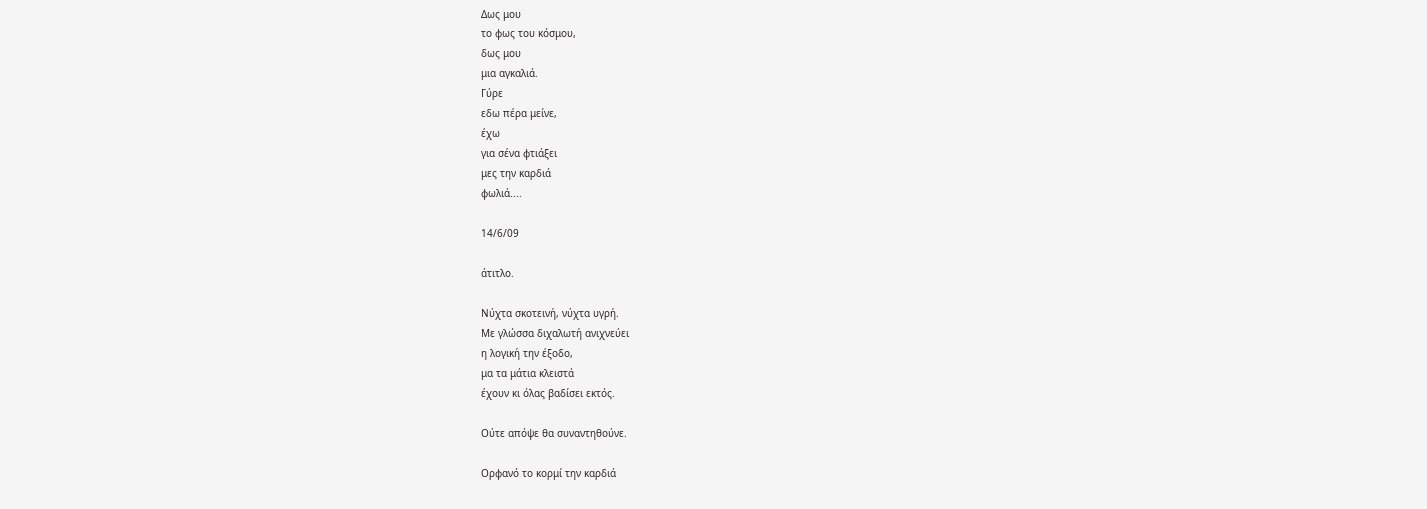Δως μου
το φως του κόσμου,
δως μου
μια αγκαλιά.
Γύρε
εδω πέρα μείνε,
έχω
για σένα φτιάξει
μες την καρδιά
φωλιά....

14/6/09

άτιτλο.

Νύχτα σκοτεινή, νύχτα υγρή.
Με γλώσσα διχαλωτή ανιχνεύει
η λογική την έξοδο,
μα τα μάτια κλειστά
έχουν κι όλας βαδίσει εκτός.

Ούτε απόψε θα συναντηθούνε.

Ορφανό το κορμί την καρδιά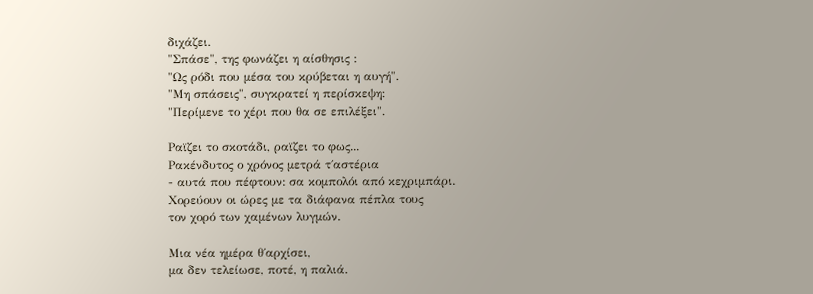διχάζει.
"Σπάσε", της φωνάζει η αίσθησις :
"Ως ρόδι που μέσα του κρύβεται η αυγή".
"Μη σπάσεις", συγκρατεί η περίσκεψη:
"Περίμενε το χέρι που θα σε επιλέξει".

Ραϊζει το σκοτάδι, ραϊζει το φως...
Ρακένδυτος ο χρόνος μετρά τ΄αστέρια
- αυτά που πέφτουν: σα κομπολόι από κεχριμπάρι.
Χορεύουν οι ώρες με τα διάφανα πέπλα τους
τον χορό των χαμένων λυγμών.

Μια νέα ημέρα θ΄αρχίσει,
μα δεν τελείωσε, ποτέ, η παλιά.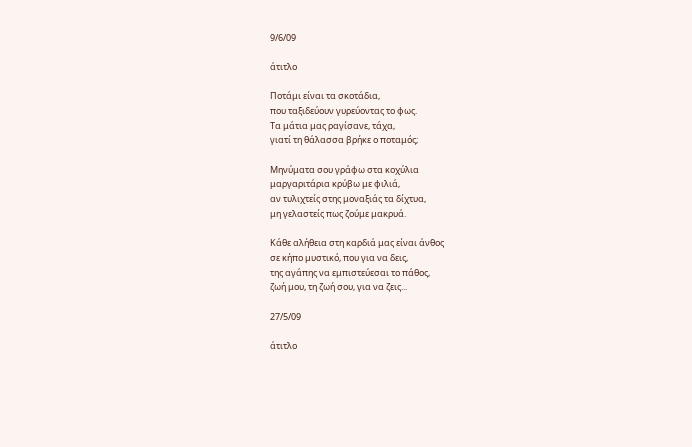9/6/09

άτιτλο

Ποτάμι είναι τα σκοτάδια,
που ταξιδεύουν γυρεύοντας το φως.
Τα μάτια μας ραγίσανε, τάχα,
γιατί τη θάλασσα βρήκε ο ποταμός;

Μηνύματα σου γράφω στα κοχύλια
μαργαριτάρια κρύβω με φιλιά,
αν τυλιχτείς στης μοναξιάς τα δίχτυα,
μη γελαστείς πως ζούμε μακρυά.

Κάθε αλήθεια στη καρδιά μας είναι άνθος
σε κήπο μυστικό, που για να δεις,
της αγάπης να εμπιστεύεσαι το πάθος,
ζωή μου, τη ζωή σου, για να ζεις...

27/5/09

άτιτλο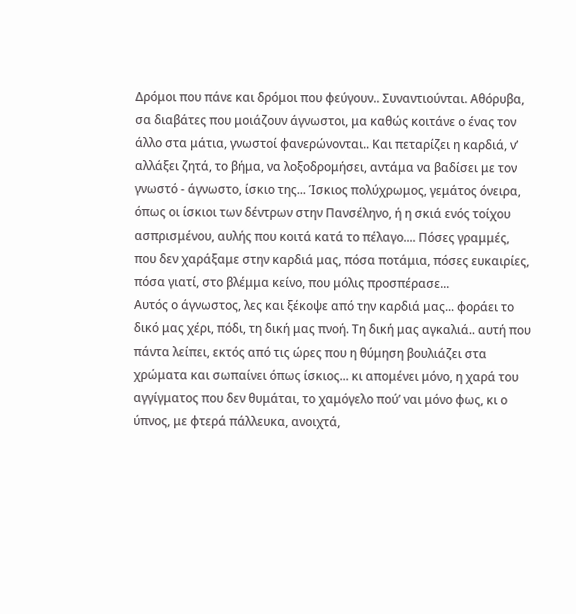Δρόμοι που πάνε και δρόμοι που φεύγουν.. Συναντιούνται. Αθόρυβα, σα διαβάτες που μοιάζουν άγνωστοι, μα καθώς κοιτάνε ο ένας τον άλλο στα μάτια, γνωστοί φανερώνονται.. Και πεταρίζει η καρδιά, ν’ αλλάξει ζητά, το βήμα, να λοξοδρομήσει, αντάμα να βαδίσει με τον γνωστό - άγνωστο, ίσκιο της... Ίσκιος πολύχρωμος, γεμάτος όνειρα, όπως οι ίσκιοι των δέντρων στην Πανσέληνο, ή η σκιά ενός τοίχου ασπρισμένου, αυλής που κοιτά κατά το πέλαγο.... Πόσες γραμμές, που δεν χαράξαμε στην καρδιά μας, πόσα ποτάμια, πόσες ευκαιρίες, πόσα γιατί, στο βλέμμα κείνο, που μόλις προσπέρασε...
Αυτός ο άγνωστος, λες και ξέκοψε από την καρδιά μας... φοράει το δικό μας χέρι, πόδι, τη δική μας πνοή. Τη δική μας αγκαλιά.. αυτή που πάντα λείπει, εκτός από τις ώρες που η θύμηση βουλιάζει στα χρώματα και σωπαίνει όπως ίσκιος... κι απομένει μόνο, η χαρά του αγγίγματος που δεν θυμάται, το χαμόγελο πού’ ναι μόνο φως, κι ο ύπνος, με φτερά πάλλευκα, ανοιχτά,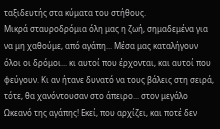ταξιδευτής στα κύματα του στήθους.
Μικρά σταυροδρόμια όλη μας η ζωή, σημαδεμένα για να μη χαθούμε, από αγάπη... Μέσα μας καταλήγουν όλοι οι δρόμοι... κι αυτοί που έρχονται, και αυτοί που φεύγουν. Κι αν ήτανε δυνατό να τους βάλεις στη σειρά, τότε, θα χανόντουσαν στο άπειρο... στον μεγάλο Ωκεανό της αγάπης! Εκεί, που αρχίζει, και ποτέ δεν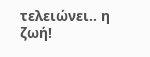τελειώνει.. η ζωή!